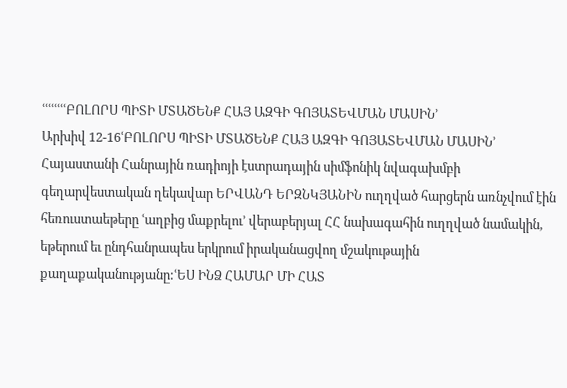ՙՙՙՙՙՙՙՙԲՈԼՈՐՍ ՊԻՏԻ ՄՏԱԾԵՆՔ ՀԱՅ ԱԶԳԻ ԳՈՅԱՏԵՎՄԱՆ ՄԱՍԻՆ՚
Արխիվ 12-16ՙԲՈԼՈՐՍ ՊԻՏԻ ՄՏԱԾԵՆՔ ՀԱՅ ԱԶԳԻ ԳՈՅԱՏԵՎՄԱՆ ՄԱՍԻՆ՚
Հայաստանի Հանրային ռադիոյի էստրադային սիմֆոնիկ նվագախմբի գեղարվեստական ղեկավար ԵՐՎԱՆԴ ԵՐԶՆԿՅԱՆԻՆ ուղղված հարցերն առնչվում էին հեռուստաեթերը ՙաղբից մաքրելու՚ վերաբերյալ ՀՀ նախագահին ուղղված նամակին, եթերում եւ ընդհանրապես երկրում իրականացվող մշակութային քաղաքականությանը:ՙԵՍ ԻՆՁ ՀԱՄԱՐ ՄԻ ՀԱՏ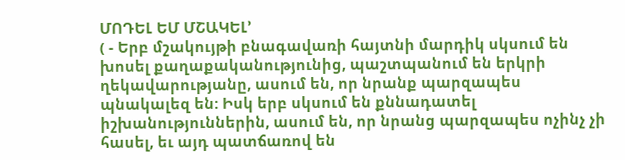ՄՈԴԵԼ ԵՄ ՄՇԱԿԵԼ՚
( - Երբ մշակույթի բնագավառի հայտնի մարդիկ սկսում են խոսել քաղաքականությունից, պաշտպանում են երկրի ղեկավարությանը, ասում են, որ նրանք պարզապես պնակալեզ են: Իսկ երբ սկսում են քննադատել իշխանություններին, ասում են, որ նրանց պարզապես ոչինչ չի հասել, եւ այդ պատճառով են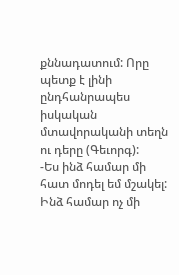քննադատում: Որը պետք է լինի ընդհանրապես իսկական մտավորականի տեղն ու դերը (Գեւորգ):
-Ես ինձ համար մի հատ մոդել եմ մշակել: Ինձ համար ոչ մի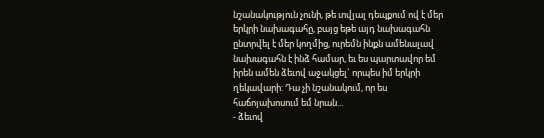նշանակություն չունի, թե տվյալ դեպքում ով է մեր երկրի նախագահը, բայց եթե այդ նախագահն ընտրվել է մեր կողմից, ուրեմն ինքն ամենալավ նախագահն է ինձ համար, եւ ես պարտավոր եմ իրեն ամեն ձեւով աջակցել` որպես իմ երկրի ղեկավարի: Դա չի նշանակում, որ ես հաճոյախոսում եմ նրան...
- ձեւով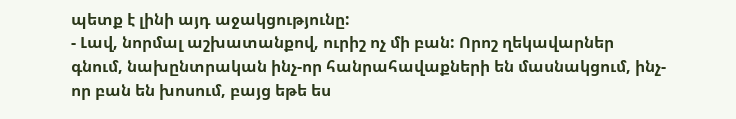պետք է լինի այդ աջակցությունը:
- Լավ, նորմալ աշխատանքով, ուրիշ ոչ մի բան: Որոշ ղեկավարներ գնում, նախընտրական ինչ-որ հանրահավաքների են մասնակցում, ինչ-որ բան են խոսում, բայց եթե ես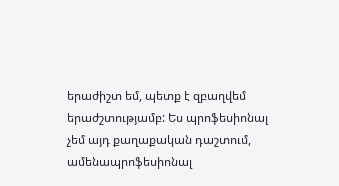երաժիշտ եմ, պետք է զբաղվեմ երաժշտությամբ: Ես պրոֆեսիոնալ չեմ այդ քաղաքական դաշտում, ամենապրոֆեսիոնալ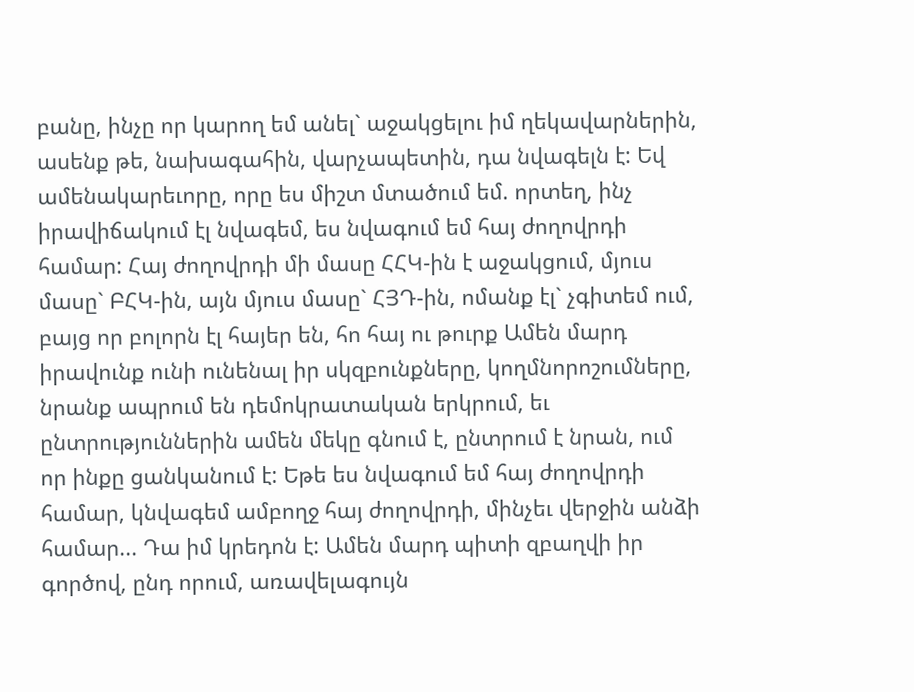բանը, ինչը որ կարող եմ անել` աջակցելու իմ ղեկավարներին, ասենք թե, նախագահին, վարչապետին, դա նվագելն է: Եվ ամենակարեւորը, որը ես միշտ մտածում եմ. որտեղ, ինչ իրավիճակում էլ նվագեմ, ես նվագում եմ հայ ժողովրդի համար: Հայ ժողովրդի մի մասը ՀՀԿ-ին է աջակցում, մյուս մասը` ԲՀԿ-ին, այն մյուս մասը` ՀՅԴ-ին, ոմանք էլ` չգիտեմ ում, բայց որ բոլորն էլ հայեր են, հո հայ ու թուրք Ամեն մարդ իրավունք ունի ունենալ իր սկզբունքները, կողմնորոշումները, նրանք ապրում են դեմոկրատական երկրում, եւ ընտրություններին ամեն մեկը գնում է, ընտրում է նրան, ում որ ինքը ցանկանում է: Եթե ես նվագում եմ հայ ժողովրդի համար, կնվագեմ ամբողջ հայ ժողովրդի, մինչեւ վերջին անձի համար... Դա իմ կրեդոն է: Ամեն մարդ պիտի զբաղվի իր գործով, ընդ որում, առավելագույն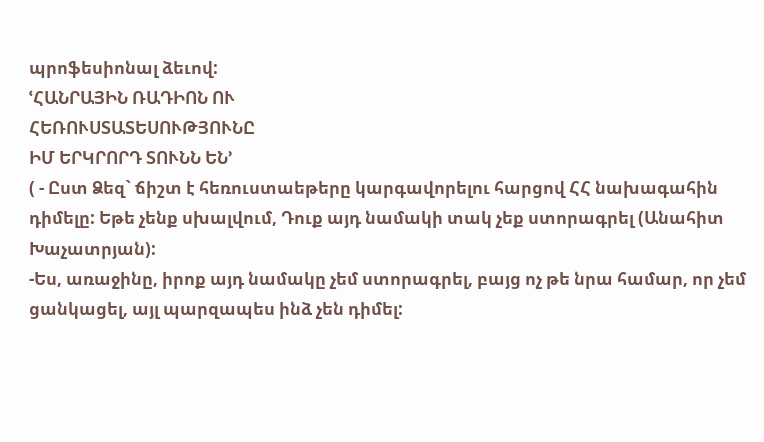պրոֆեսիոնալ ձեւով:
ՙՀԱՆՐԱՅԻՆ ՌԱԴԻՈՆ ՈՒ
ՀԵՌՈՒՍՏԱՏԵՍՈՒԹՅՈՒՆԸ
ԻՄ ԵՐԿՐՈՐԴ ՏՈՒՆՆ ԵՆ՚
( - Ըստ Ձեզ` ճիշտ է հեռուստաեթերը կարգավորելու հարցով ՀՀ նախագահին դիմելը: Եթե չենք սխալվում, Դուք այդ նամակի տակ չեք ստորագրել (Անահիտ Խաչատրյան):
-Ես, առաջինը, իրոք այդ նամակը չեմ ստորագրել, բայց ոչ թե նրա համար, որ չեմ ցանկացել, այլ պարզապես ինձ չեն դիմել: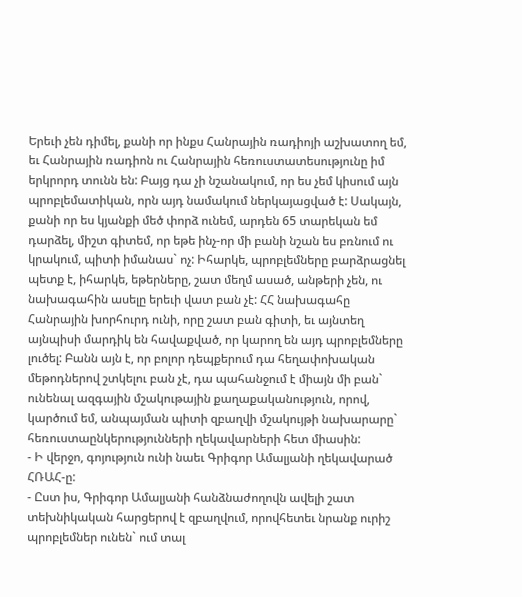Երեւի չեն դիմել, քանի որ ինքս Հանրային ռադիոյի աշխատող եմ, եւ Հանրային ռադիոն ու Հանրային հեռուստատեսությունը իմ երկրորդ տունն են: Բայց դա չի նշանակում, որ ես չեմ կիսում այն պրոբլեմատիկան, որն այդ նամակում ներկայացված է: Սակայն, քանի որ ես կյանքի մեծ փորձ ունեմ, արդեն 65 տարեկան եմ դարձել, միշտ գիտեմ, որ եթե ինչ-որ մի բանի նշան ես բռնում ու կրակում, պիտի իմանաս` ոչ: Իհարկե, պրոբլեմները բարձրացնել պետք է, իհարկե, եթերները, շատ մեղմ ասած, անթերի չեն, ու նախագահին ասելը երեւի վատ բան չէ: ՀՀ նախագահը Հանրային խորհուրդ ունի, որը շատ բան գիտի, եւ այնտեղ այնպիսի մարդիկ են հավաքված, որ կարող են այդ պրոբլեմները լուծել: Բանն այն է, որ բոլոր դեպքերում դա հեղափոխական մեթոդներով շտկելու բան չէ, դա պահանջում է միայն մի բան` ունենալ ազգային մշակութային քաղաքականություն, որով, կարծում եմ, անպայման պիտի զբաղվի մշակույթի նախարարը` հեռուստաընկերությունների ղեկավարների հետ միասին:
- Ի վերջո, գոյություն ունի նաեւ Գրիգոր Ամալյանի ղեկավարած ՀՌԱՀ-ը:
- Ըստ իս, Գրիգոր Ամալյանի հանձնաժողովն ավելի շատ տեխնիկական հարցերով է զբաղվում, որովհետեւ նրանք ուրիշ պրոբլեմներ ունեն` ում տալ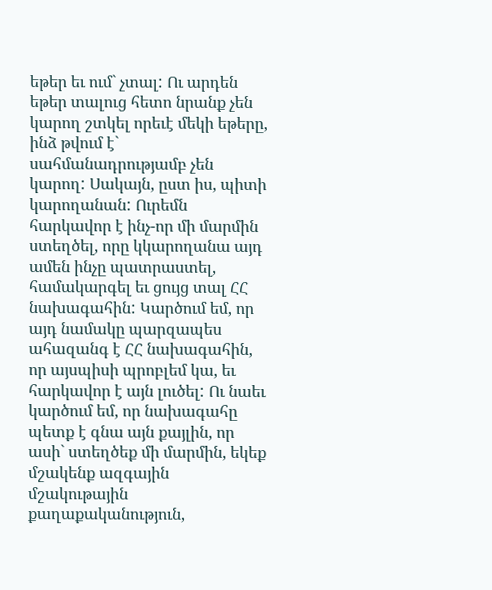եթեր եւ ում` չտալ: Ու արդեն եթեր տալուց հետո նրանք չեն կարող շտկել որեւէ մեկի եթերը, ինձ թվում է` սահմանադրությամբ չեն կարող: Սակայն, ըստ իս, պիտի կարողանան: Ուրեմն հարկավոր է ինչ-որ մի մարմին ստեղծել, որը կկարողանա այդ ամեն ինչը պատրաստել, համակարգել եւ ցույց տալ ՀՀ նախագահին: Կարծում եմ, որ այդ նամակը պարզապես ահազանգ է ՀՀ նախագահին, որ այսպիսի պրոբլեմ կա, եւ հարկավոր է այն լուծել: Ու նաեւ կարծում եմ, որ նախագահը պետք է գնա այն քայլին, որ ասի` ստեղծեք մի մարմին, եկեք մշակենք ազգային մշակութային քաղաքականություն,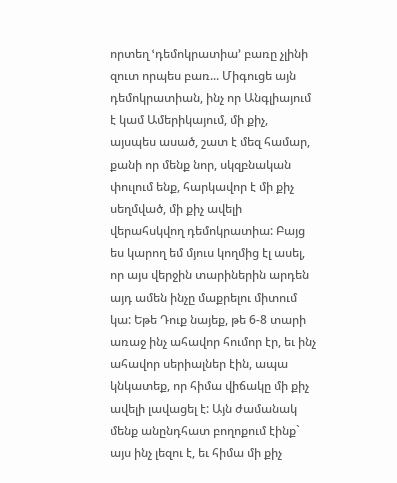որտեղ ՙդեմոկրատիա՚ բառը չլինի զուտ որպես բառ... Միգուցե այն դեմոկրատիան, ինչ որ Անգլիայում է կամ Ամերիկայում, մի քիչ, այսպես ասած, շատ է մեզ համար, քանի որ մենք նոր, սկզբնական փուլում ենք, հարկավոր է մի քիչ սեղմված, մի քիչ ավելի վերահսկվող դեմոկրատիա: Բայց ես կարող եմ մյուս կողմից էլ ասել, որ այս վերջին տարիներին արդեն այդ ամեն ինչը մաքրելու միտում կա: Եթե Դուք նայեք, թե 6-8 տարի առաջ ինչ ահավոր հումոր էր, եւ ինչ ահավոր սերիալներ էին, ապա կնկատեք, որ հիմա վիճակը մի քիչ ավելի լավացել է: Այն ժամանակ մենք անընդհատ բողոքում էինք` այս ինչ լեզու է, եւ հիմա մի քիչ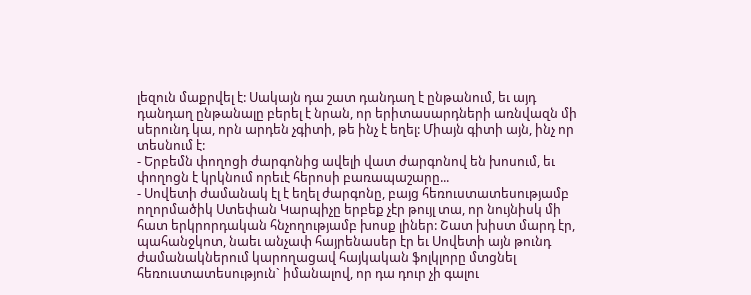լեզուն մաքրվել է: Սակայն դա շատ դանդաղ է ընթանում, եւ այդ դանդաղ ընթանալը բերել է նրան, որ երիտասարդների առնվազն մի սերունդ կա, որն արդեն չգիտի, թե ինչ է եղել: Միայն գիտի այն, ինչ որ տեսնում է:
- Երբեմն փողոցի ժարգոնից ավելի վատ ժարգոնով են խոսում, եւ փողոցն է կրկնում որեւէ հերոսի բառապաշարը...
- Սովետի ժամանակ էլ է եղել ժարգոնը, բայց հեռուստատեսությամբ ողորմածիկ Ստեփան Կարպիչը երբեք չէր թույլ տա, որ նույնիսկ մի հատ երկրորդական հնչողությամբ խոսք լիներ: Շատ խիստ մարդ էր, պահանջկոտ, նաեւ անչափ հայրենասեր էր եւ Սովետի այն թունդ ժամանակներում կարողացավ հայկական ֆոլկլորը մտցնել հեռուստատեսություն` իմանալով, որ դա դուր չի գալու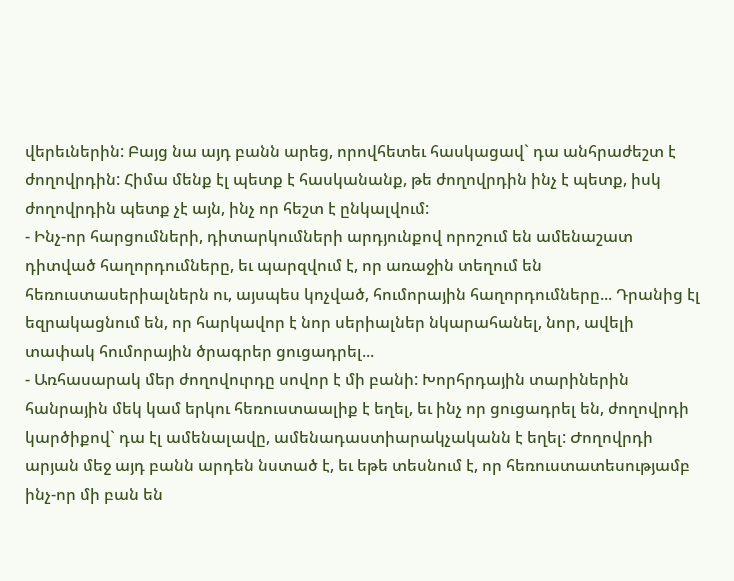վերեւներին: Բայց նա այդ բանն արեց, որովհետեւ հասկացավ` դա անհրաժեշտ է ժողովրդին: Հիմա մենք էլ պետք է հասկանանք, թե ժողովրդին ինչ է պետք, իսկ ժողովրդին պետք չէ այն, ինչ որ հեշտ է ընկալվում:
- Ինչ-որ հարցումների, դիտարկումների արդյունքով որոշում են ամենաշատ դիտված հաղորդումները, եւ պարզվում է, որ առաջին տեղում են հեռուստասերիալներն ու, այսպես կոչված, հումորային հաղորդումները... Դրանից էլ եզրակացնում են, որ հարկավոր է նոր սերիալներ նկարահանել, նոր, ավելի տափակ հումորային ծրագրեր ցուցադրել...
- Առհասարակ մեր ժողովուրդը սովոր է մի բանի: Խորհրդային տարիներին հանրային մեկ կամ երկու հեռուստաալիք է եղել, եւ ինչ որ ցուցադրել են, ժողովրդի կարծիքով` դա էլ ամենալավը, ամենադաստիարակչականն է եղել: Ժողովրդի արյան մեջ այդ բանն արդեն նստած է, եւ եթե տեսնում է, որ հեռուստատեսությամբ ինչ-որ մի բան են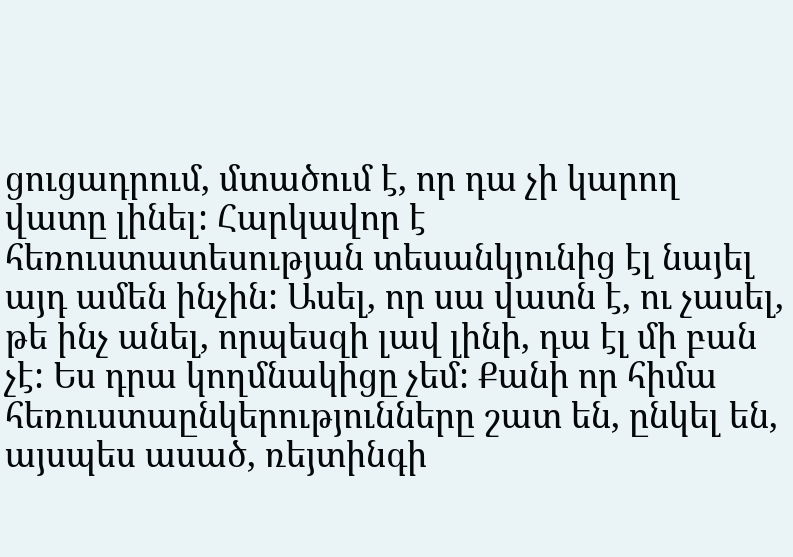ցուցադրում, մտածում է, որ դա չի կարող վատը լինել: Հարկավոր է հեռուստատեսության տեսանկյունից էլ նայել այդ ամեն ինչին: Ասել, որ սա վատն է, ու չասել, թե ինչ անել, որպեսզի լավ լինի, դա էլ մի բան չէ: Ես դրա կողմնակիցը չեմ: Քանի որ հիմա հեռուստաընկերությունները շատ են, ընկել են, այսպես ասած, ռեյտինգի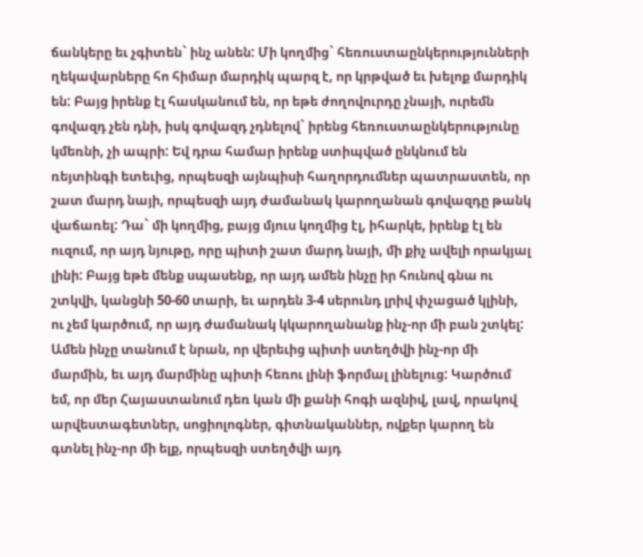ճանկերը եւ չգիտեն` ինչ անեն: Մի կողմից` հեռուստաընկերությունների ղեկավարները հո հիմար մարդիկ պարզ է, որ կրթված եւ խելոք մարդիկ են: Բայց իրենք էլ հասկանում են, որ եթե ժողովուրդը չնայի, ուրեմն գովազդ չեն դնի, իսկ գովազդ չդնելով` իրենց հեռուստաընկերությունը կմեռնի, չի ապրի: Եվ դրա համար իրենք ստիպված ընկնում են ռեյտինգի ետեւից, որպեսզի այնպիսի հաղորդումներ պատրաստեն, որ շատ մարդ նայի, որպեսզի այդ ժամանակ կարողանան գովազդը թանկ վաճառել: Դա` մի կողմից, բայց մյուս կողմից էլ, իհարկե, իրենք էլ են ուզում, որ այդ նյութը, որը պիտի շատ մարդ նայի, մի քիչ ավելի որակյալ լինի: Բայց եթե մենք սպասենք, որ այդ ամեն ինչը իր հունով գնա ու շտկվի, կանցնի 50-60 տարի, եւ արդեն 3-4 սերունդ լրիվ փչացած կլինի, ու չեմ կարծում, որ այդ ժամանակ կկարողանանք ինչ-որ մի բան շտկել: Ամեն ինչը տանում է նրան, որ վերեւից պիտի ստեղծվի ինչ-որ մի մարմին, եւ այդ մարմինը պիտի հեռու լինի ֆորմալ լինելուց: Կարծում եմ, որ մեր Հայաստանում դեռ կան մի քանի հոգի ազնիվ, լավ, որակով արվեստագետներ, սոցիոլոգներ, գիտնականներ, ովքեր կարող են գտնել ինչ-որ մի ելք, որպեսզի ստեղծվի այդ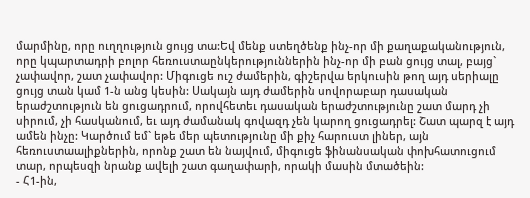մարմինը, որը ուղղություն ցույց տա:Եվ մենք ստեղծենք ինչ-որ մի քաղաքականություն, որը կպարտադրի բոլոր հեռուստաընկերություններին ինչ-որ մի բան ցույց տալ, բայց` չափավոր, շատ չափավոր: Միգուցե ուշ ժամերին, գիշերվա երկուսին թող այդ սերիալը ցույց տան կամ 1-ն անց կեսին: Սակայն այդ ժամերին սովորաբար դասական երաժշտություն են ցուցադրում, որովհետեւ դասական երաժշտությունը շատ մարդ չի սիրում, չի հասկանում, եւ այդ ժամանակ գովազդ չեն կարող ցուցադրել: Շատ պարզ է այդ ամեն ինչը: Կարծում եմ` եթե մեր պետությունը մի քիչ հարուստ լիներ, այն հեռուստաալիքներին, որոնք շատ են նայվում, միգուցե ֆինանսական փոխհատուցում տար, որպեսզի նրանք ավելի շատ գաղափարի, որակի մասին մտածեին:
- Հ1-ին,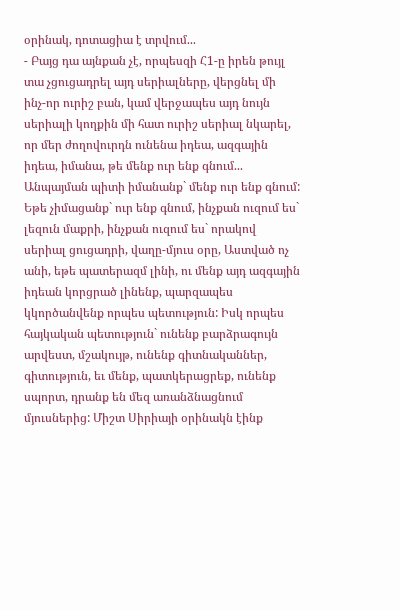օրինակ, դոտացիա է տրվում...
- Բայց դա այնքան չէ, որպեսզի Հ1-ը իրեն թույլ տա չցուցադրել այդ սերիալները, վերցնել մի ինչ-որ ուրիշ բան, կամ վերջապես այդ նույն սերիալի կողքին մի հատ ուրիշ սերիալ նկարել, որ մեր ժողովուրդն ունենա իդեա, ազգային իդեա, իմանա, թե մենք ուր ենք գնում... Անպայման պիտի իմանանք` մենք ուր ենք գնում: Եթե չիմացանք` ուր ենք գնում, ինչքան ուզում ես` լեզուն մաքրի, ինչքան ուզում ես` որակով սերիալ ցուցադրի, վաղը-մյուս օրը, Աստված ոչ անի, եթե պատերազմ լինի, ու մենք այդ ազգային իդեան կորցրած լինենք, պարզապես կկործանվենք որպես պետություն: Իսկ որպես հայկական պետություն` ունենք բարձրագույն արվեստ, մշակույթ, ունենք գիտնականներ, գիտություն, եւ մենք, պատկերացրեք, ունենք սպորտ, դրանք են մեզ առանձնացնում մյուսներից: Միշտ Սիրիայի օրինակն էինք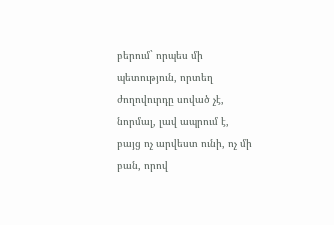բերում` որպես մի պետություն, որտեղ ժողովուրդը սոված չէ, նորմալ, լավ ապրում է, բայց ոչ արվեստ ունի, ոչ մի բան, որով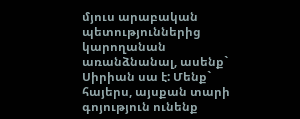մյուս արաբական պետություններից կարողանան առանձնանալ, ասենք` Սիրիան սա է: Մենք` հայերս, այսքան տարի գոյություն ունենք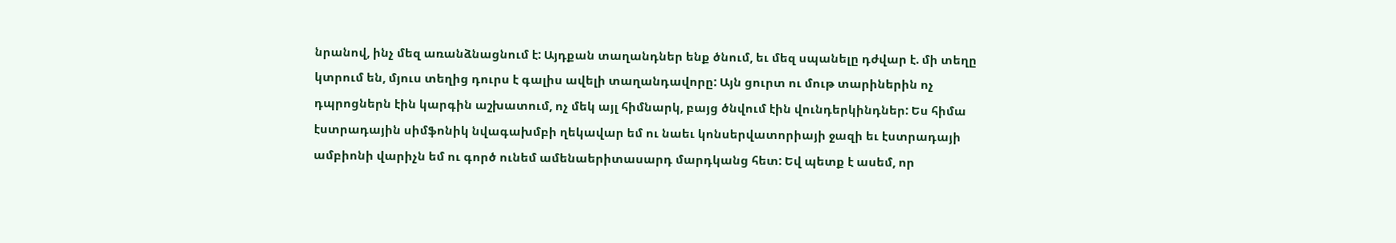նրանով, ինչ մեզ առանձնացնում է: Այդքան տաղանդներ ենք ծնում, եւ մեզ սպանելը դժվար է. մի տեղը կտրում են, մյուս տեղից դուրս է գալիս ավելի տաղանդավորը: Այն ցուրտ ու մութ տարիներին ոչ դպրոցներն էին կարգին աշխատում, ոչ մեկ այլ հիմնարկ, բայց ծնվում էին վունդերկինդներ: Ես հիմա էստրադային սիմֆոնիկ նվագախմբի ղեկավար եմ ու նաեւ կոնսերվատորիայի ջազի եւ էստրադայի ամբիոնի վարիչն եմ ու գործ ունեմ ամենաերիտասարդ մարդկանց հետ: Եվ պետք է ասեմ, որ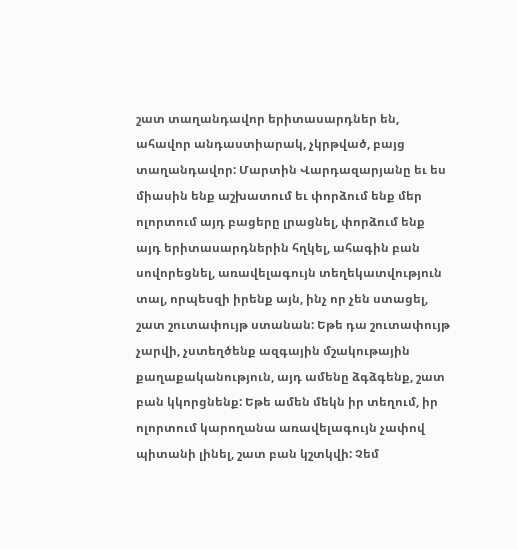շատ տաղանդավոր երիտասարդներ են, ահավոր անդաստիարակ, չկրթված, բայց տաղանդավոր: Մարտին Վարդազարյանը եւ ես միասին ենք աշխատում եւ փորձում ենք մեր ոլորտում այդ բացերը լրացնել, փորձում ենք այդ երիտասարդներին հղկել, ահագին բան սովորեցնել, առավելագույն տեղեկատվություն տալ, որպեսզի իրենք այն, ինչ որ չեն ստացել, շատ շուտափույթ ստանան: Եթե դա շուտափույթ չարվի, չստեղծենք ազգային մշակութային քաղաքականություն, այդ ամենը ձգձգենք, շատ բան կկորցնենք: Եթե ամեն մեկն իր տեղում, իր ոլորտում կարողանա առավելագույն չափով պիտանի լինել, շատ բան կշտկվի: Չեմ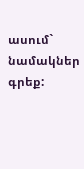ասում` նամակներ գրեք: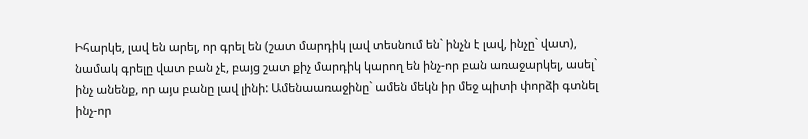Իհարկե, լավ են արել, որ գրել են (շատ մարդիկ լավ տեսնում են` ինչն է լավ, ինչը` վատ), նամակ գրելը վատ բան չէ, բայց շատ քիչ մարդիկ կարող են ինչ-որ բան առաջարկել, ասել` ինչ անենք, որ այս բանը լավ լինի: Ամենաառաջինը` ամեն մեկն իր մեջ պիտի փորձի գտնել ինչ-որ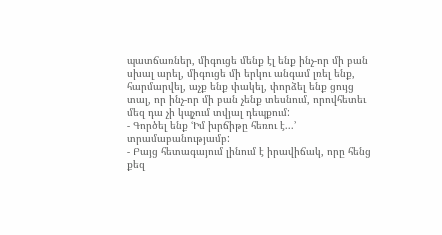պատճառներ, միգուցե մենք էլ ենք ինչ-որ մի բան սխալ արել, միգուցե մի երկու անգամ լռել ենք, հարմարվել, աչք ենք փակել, փորձել ենք ցույց տալ, որ ինչ-որ մի բան չենք տեսնում, որովհետեւ մեզ դա չի կպչում տվյալ դեպքում:
- Գործել ենք ՙԻմ խրճիթը հեռու է...՚ տրամաբանությամբ:
- Բայց հետագայում լինում է իրավիճակ, որը հենց քեզ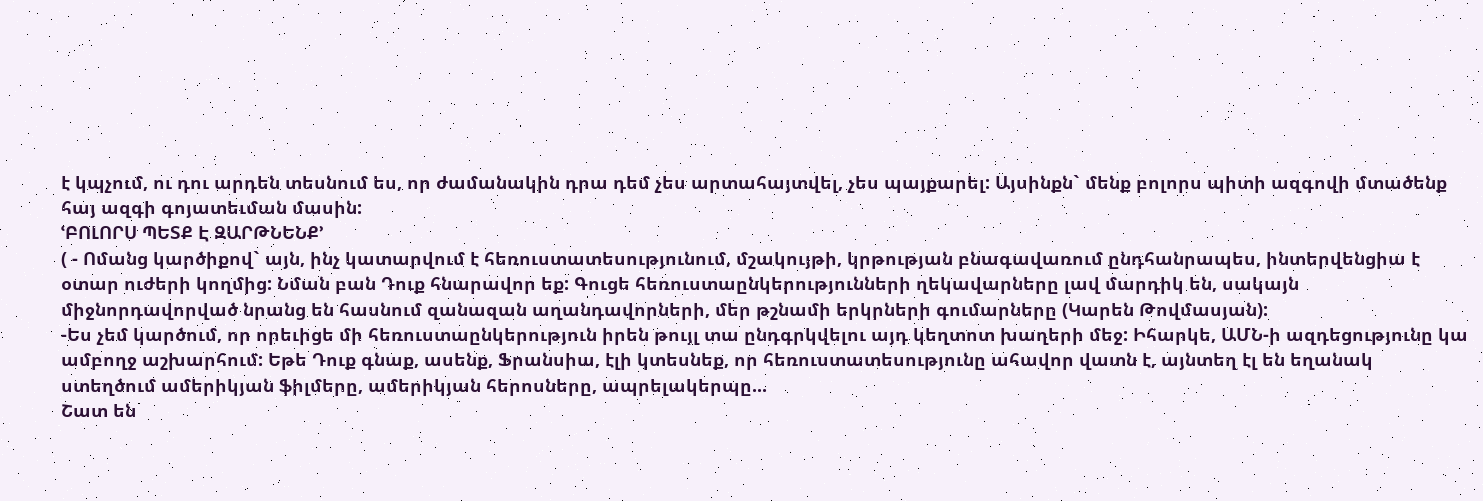է կպչում, ու դու արդեն տեսնում ես, որ ժամանակին դրա դեմ չես արտահայտվել, չես պայքարել: Այսինքն` մենք բոլորս պիտի ազգովի մտածենք հայ ազգի գոյատեւման մասին:
ՙԲՈԼՈՐՍ ՊԵՏՔ Է ԶԱՐԹՆԵՆՔ՚
( - Ոմանց կարծիքով` այն, ինչ կատարվում է հեռուստատեսությունում, մշակույթի, կրթության բնագավառում ընդհանրապես, ինտերվենցիա է օտար ուժերի կողմից: Նման բան Դուք հնարավոր եք: Գուցե հեռուստաընկերությունների ղեկավարները լավ մարդիկ են, սակայն միջնորդավորված նրանց են հասնում զանազան աղանդավորների, մեր թշնամի երկրների գումարները (Կարեն Թովմասյան):
-Ես չեմ կարծում, որ որեւիցե մի հեռուստաընկերություն իրեն թույլ տա ընդգրկվելու այդ կեղտոտ խաղերի մեջ: Իհարկե, ԱՄՆ-ի ազդեցությունը կա ամբողջ աշխարհում: Եթե Դուք գնաք, ասենք, Ֆրանսիա, էլի կտեսնեք, որ հեռուստատեսությունը ահավոր վատն է, այնտեղ էլ են եղանակ ստեղծում ամերիկյան ֆիլմերը, ամերիկյան հերոսները, ապրելակերպը...
Շատ են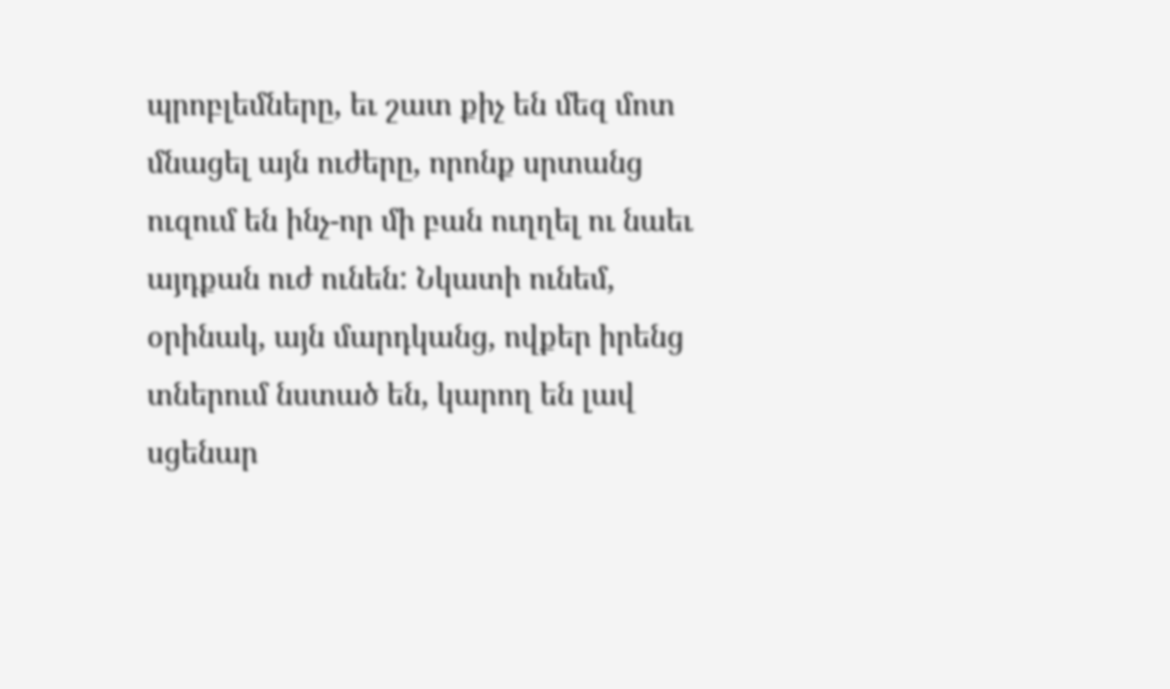պրոբլեմները, եւ շատ քիչ են մեզ մոտ մնացել այն ուժերը, որոնք սրտանց ուզում են ինչ-որ մի բան ուղղել ու նաեւ այդքան ուժ ունեն: Նկատի ունեմ, օրինակ, այն մարդկանց, ովքեր իրենց տներում նստած են, կարող են լավ սցենար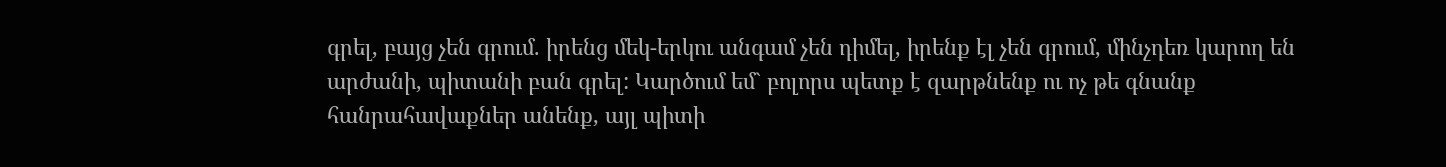գրել, բայց չեն գրում. իրենց մեկ-երկու անգամ չեն դիմել, իրենք էլ չեն գրում, մինչդեռ կարող են արժանի, պիտանի բան գրել: Կարծում եմ` բոլորս պետք է զարթնենք ու ոչ թե գնանք հանրահավաքներ անենք, այլ պիտի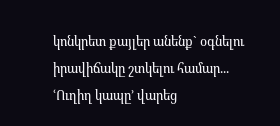կոնկրետ քայլեր անենք` օգնելու իրավիճակը շտկելու համար...
ՙՈւղիղ կապը՚ վարեց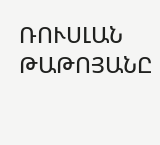ՌՈՒՍԼԱՆ ԹԱԹՈՅԱՆԸ